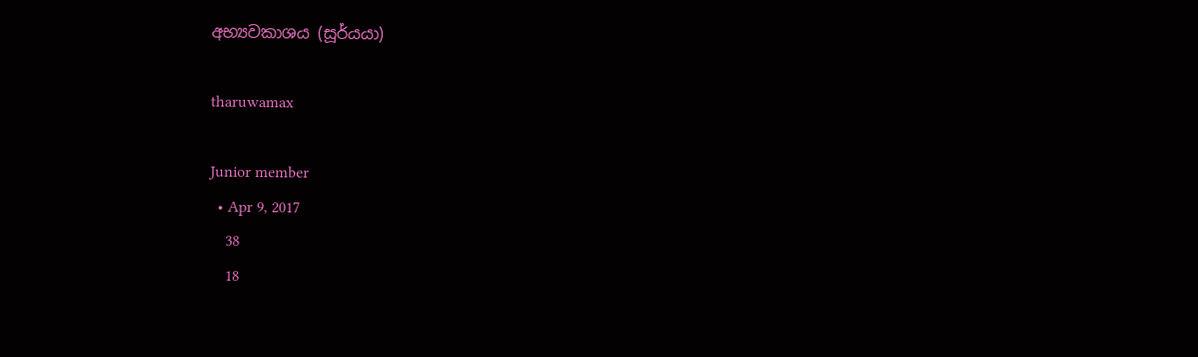අභ්‍යවකාශය (සූර්යයා)

tharuwamax

Junior member
  • Apr 9, 2017
    38
    18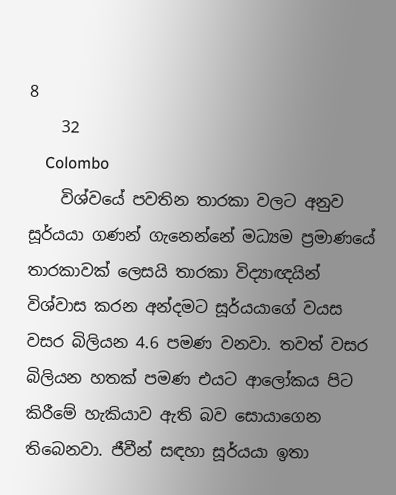8
    32
    Colombo
    විශ්වයේ පවතින තාරකා වලට අනුව සූර්යයා ගණන් ගැනෙන්නේ මධ්‍යම ප්‍රමාණයේ තාරකාවක් ලෙසයි තාරකා විද්‍යාඥයින් විශ්වාස කරන අන්දමට සූර්යයාගේ වයස වසර බිලියන 4.6 පමණ වනවා. තවත් වසර බිලියන හතක් පමණ එයට ආලෝකය පිට කිරීමේ හැකියාව ඇති බව සොයාගෙන තිබෙනවා. ජීවීන් සඳහා සූර්යයා ඉතා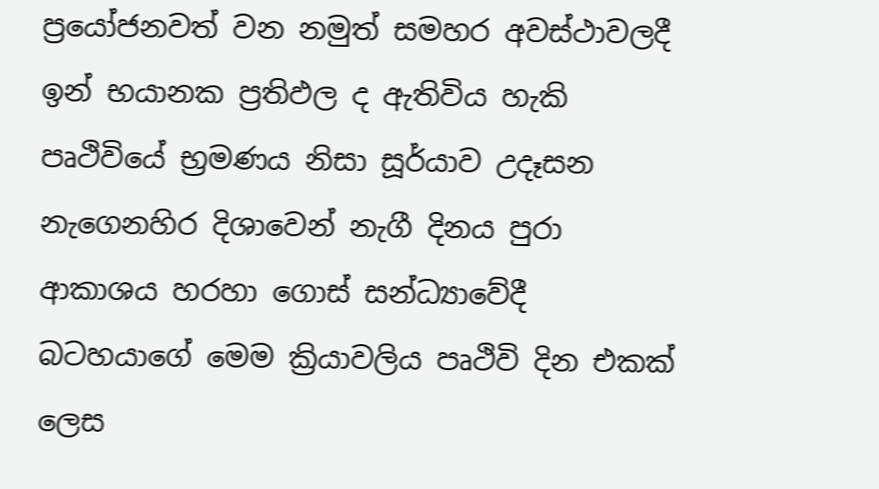ප්‍රයෝජනවත් වන නමුත් සමහර අවස්ථාවලදී ඉන් භයානක ප්‍රතිඵල ද ඇතිවිය හැකි පෘථිවියේ භ්‍රමණය නිසා සූර්යාව උදෑසන නැගෙනහිර දිශාවෙන් නැගී දිනය පුරා ආකාශය හරහා ගොස් සන්ධ්‍යාවේදී බටහයාගේ මෙම ක්‍රියාවලිය පෘථිවි දින එකක් ලෙස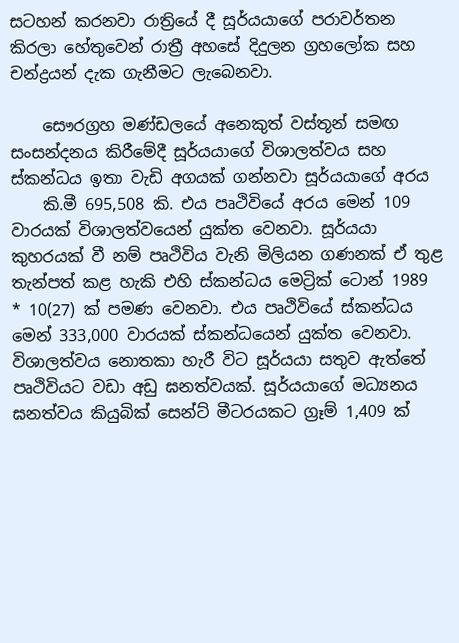සටහන් කරනවා රාත්‍රියේ දී සූර්යයාගේ පරාවර්තන කිරලා හේතුවෙන් රාත්‍රී අහසේ දිදුලන ග්‍රහලෝක සහ චන්ද්‍රයන් දැක ගැනීමට ලැබෙනවා.

    සෞරග්‍රහ මණ්ඩලයේ අනෙකුත් වස්තූන් සමඟ සංසන්දනය කිරීමේදී සූර්යයාගේ විශාලත්වය සහ ස්කන්ධය ඉතා වැඩි අගයක් ගන්නවා සූර්යයාගේ අරය
    කි.මී 695,508 කි. එය පෘථිවියේ අරය මෙන් 109 වාරයක් විශාලත්වයෙන් යුක්ත වෙනවා. සූර්යයා කුහරයක් වී නම් පෘථිවිය වැනි මිලියන ගණනක් ඒ තුළ තැන්පත් කළ හැකි එහි ස්කන්ධය මෙට්‍රික් ටොන් 1989 * 10(27) ක් පමණ වෙනවා. එය පෘථිවියේ ස්කන්ධය මෙන් 333,000 වාරයක් ස්කන්ධයෙන් යුක්ත වෙනවා. විශාලත්වය නොතකා හැරී විට සූර්යයා සතුව ඇත්තේ පෘථිවියට වඩා අඩු ඝනත්වයක්. සූර්යයාගේ මධ්‍යනය ඝනත්වය කියුබික් සෙන්ට් මීටරයකට ග්‍රෑම් 1,409 ක්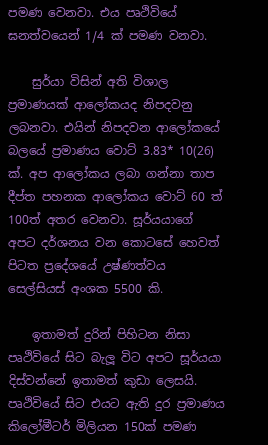පමණ වෙනවා. එය පෘථිවියේ ඝනත්වයෙන් 1/4 ක් පමණ වනවා.

    සුර්යා විසින් අති විශාල ප්‍රමාණයක් ආලෝකයද නිපදවනු ලබනවා. එයින් නිපදවන ආලෝකයේ බලයේ ප්‍රමාණය වොට් 3.83* 10(26) ක්. අප ආලෝකය ලබා ගන්නා තාප දීප්ත පහනක ආලෝකය වොට් 60 ත් 100ත් අතර වෙනවා. සූර්යයාගේ අපට දර්ශනය වන කොටසේ හෙවත් පිටත ප්‍රදේශයේ උෂ්ණත්වය සෙල්සියස් අංශක 5500 කි.

    ඉතාමත් දුරින් පිහිටන නිසා පෘථිවියේ සිට බැලූ විට අපට සූර්යයා දිස්වන්නේ ඉතාමත් කුඩා ලෙසයි. පෘථිවියේ සිට එයට ඇති දුර ප්‍රමාණය කිලෝමීටර් මිලියන 150ක් පමණ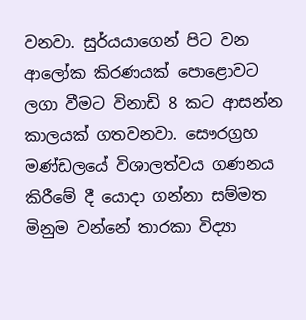වනවා. සුර්යයාගෙන් පිට වන ආලෝක කිරණයක් පොළොවට ලගා වීමට විනාඩි 8 කට ආසන්න කාලයක් ගතවනවා. සෞරග්‍රහ මණ්ඩලයේ විශාලත්වය ගණනය කිරීමේ දී යොදා ගන්නා සම්මත මිනුම වන්නේ තාරකා විද්‍යා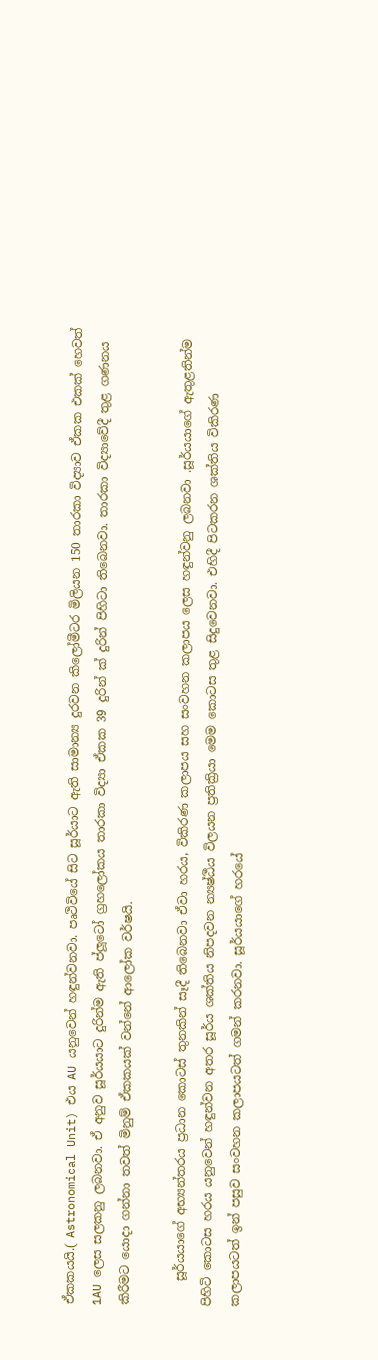ඒකකයයි.( Astronomical Unit) එය AU යනුවෙන් හඳුන්වනවා. පෘථිවියේ සිට සූර්යාට ඇති සාමාන්‍ය දුරවන කිලෝමීටර මිලියන 150 තාරකා විද්‍යාව ඒකක එකක් හෙවත් 1AU ලෙස සලකනු ලබනවා. ඒ අනුව සූර්යයාට දුරින්ම ඇති ප්ලූටෝ ග්‍රහලෝකය තාරකා විද්‍යා ඒකක 39 දුරින් ක් දුරින් පිහිටා තිබෙනවා. තාරකා විද්‍යාවේදී තුළ ගණනය කිරීමට යොදා ගන්නා තවත් මිනුම් ඒකකයක් වන්නේ ආලෝක වර්ෂයි.

    සූර්යයාගේ අභ්‍යන්තරය ප්‍රධාන කොටස් තුනකින් සෑදී තිබෙනවා ඒවා හරය, විකිරණ කලාපය සහ සංවහන කලාපය ලෙස හඳුන්වනු ලබනවා .සූර්යයාගේ ඇතුළතින්ම පිහිටි කොටස හරය යනුවෙන් හඳුන්වන අතර සූර්ය ශක්තිය නිපදවන න්‍යෂ්ඨීය විලයන ප්‍රතික්‍රියා මෙම කොටස තුළ සිදුවෙනවා. එහිදී පිටකරන ශක්තිය විකිරණ කලාපයටත් ඉන් පසුව සංවහන කලාපයටත් ගමන් කරනවා. සූර්යයාගේ හරයේ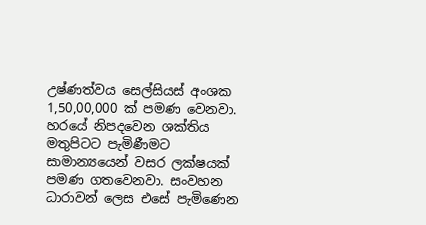උෂ්ණත්වය සෙල්සියස් අංශක 1,50,00,000 ක් පමණ වෙනවා. හරයේ නිපදවෙන ශක්තිය මතුපිටට පැමිණීමට සාමාන්‍යයෙන් වසර ලක්ෂයක් පමණ ගතවෙනවා. සංවහන ධාරාවන් ලෙස එසේ පැමිණෙන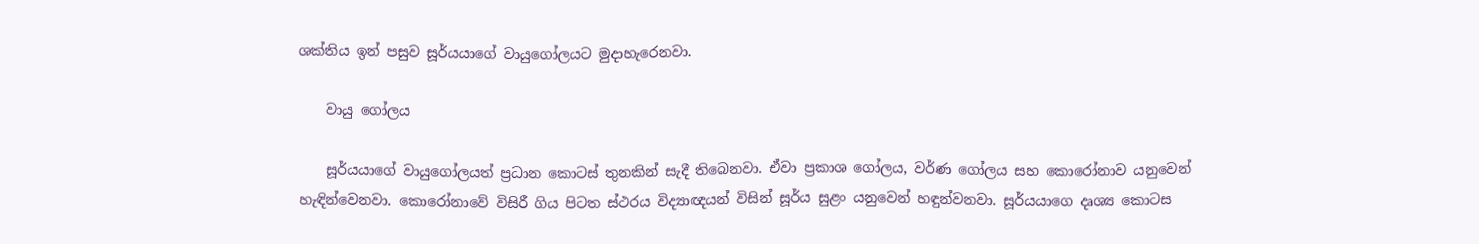ශක්තිය ඉන් පසුව සූර්යයාගේ වායුගෝලයට මුදාහැරෙනවා.

    වායු ගෝලය

    සූර්යයාගේ වායුගෝලයත් ප්‍රධාන කොටස් තුනකින් සැදී තිබෙනවා. ඒවා ප්‍රකාශ ගෝලය, වර්ණ ගෝලය සහ කොරෝනාව යනුවෙන් හැඳින්වෙනවා. කොරෝනාවේ විසිරී ගිය පිටත ස්ථරය විද්‍යාඥයන් විසින් සූර්ය සුළං යනුවෙන් හඳුන්වනවා. සූර්යයාගෙ දෘශ්‍ය කොටස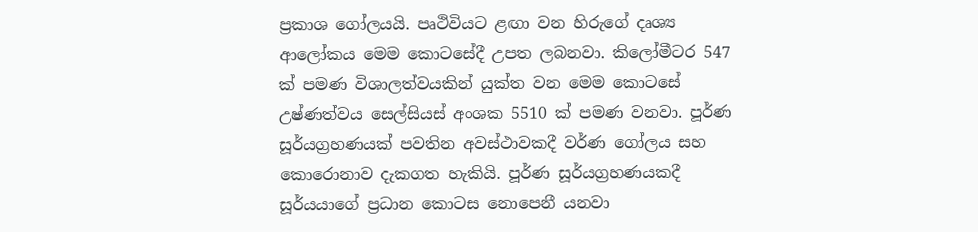ප්‍රකාශ ගෝලයයි. පෘථිවියට ළඟා වන හිරුගේ දෘශ්‍ය ආලෝකය මෙම කොටසේදී උපත ලබනවා. කිලෝමීටර 547 ක් පමණ විශාලත්වයකින් යුක්ත වන මෙම කොටසේ උෂ්ණත්වය සෙල්සියස් අංශක 5510 ක් පමණ වනවා. පූර්ණ සූර්යග්‍රහණයක් පවතින අවස්ථාවකදී වර්ණ ගෝලය සහ කොරොනාව දැකගත හැකියි. පූර්ණ සූර්යග්‍රහණයකදී සූර්යයාගේ ප්‍රධාන කොටස නොපෙනී යනවා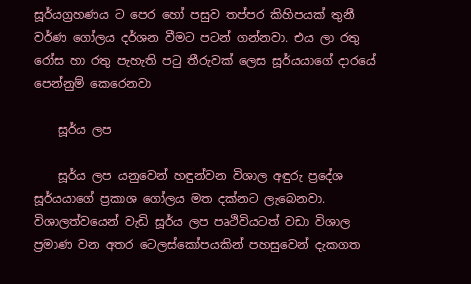සූර්යග්‍රහණය ට පෙර හෝ පසුව තප්පර කිහිපයක් තුනී වර්ණ ගෝලය දර්ශන වීමට පටන් ගන්නවා. එය ලා රතු රෝස හා රතු පැහැති පටු තීරුවක් ලෙස සූර්යයාගේ දාරයේ පෙන්නුම් කෙරෙනවා

    සූර්ය ලප

    සූර්ය ලප යනුවෙන් හඳුන්වන විශාල අඳුරු ප්‍රදේශ සූර්යයාගේ ප්‍රකාශ ගෝලය මත දක්නට ලැබෙනවා. විශාලත්වයෙන් වැඩි සූර්ය ලප පෘථිවියටත් වඩා විශාල ප්‍රමාණ වන අතර ටෙලස්කෝපයකින් පහසුවෙන් දැකගත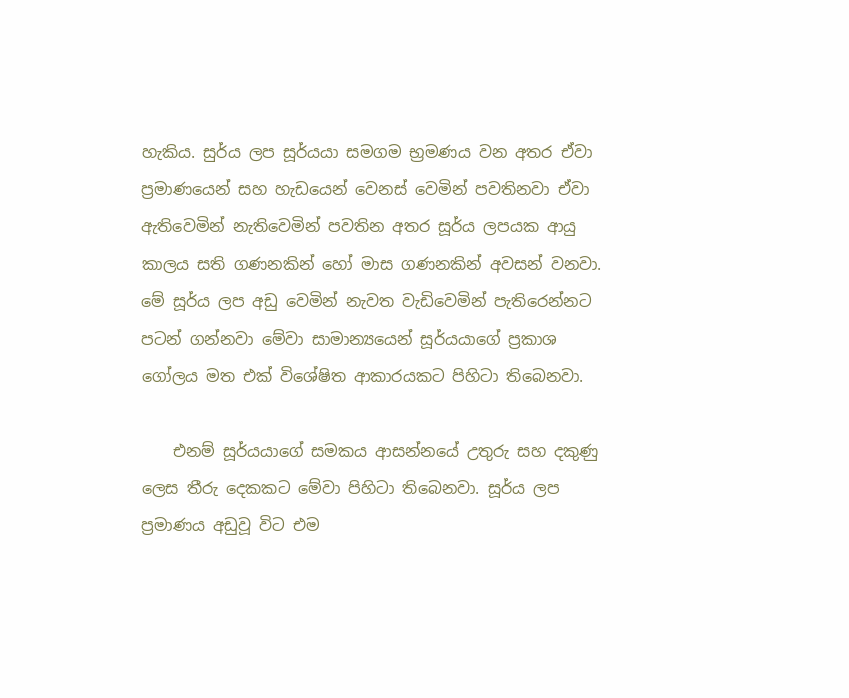හැකිය. සුර්ය ලප සූර්යයා සමගම භ්‍රමණය වන අතර ඒවා ප්‍රමාණයෙන් සහ හැඩයෙන් වෙනස් වෙමින් පවතිනවා ඒවා ඇතිවෙමින් නැතිවෙමින් පවතින අතර සූර්ය ලපයක ආයු කාලය සති ගණනකින් හෝ මාස ගණනකින් අවසන් වනවා. මේ සූර්ය ලප අඩු වෙමින් නැවත වැඩිවෙමින් පැතිරෙන්නට පටන් ගන්නවා මේවා සාමාන්‍යයෙන් සූර්යයාගේ ප්‍රකාශ ගෝලය මත එක් විශේෂිත ආකාරයකට පිහිටා තිබෙනවා.

    එනම් සූර්යයාගේ සමකය ආසන්නයේ උතුරු සහ දකුණු ලෙස තීරු දෙකකට මේවා පිහිටා තිබෙනවා. සූර්ය ලප ප්‍රමාණය අඩුවූ විට එම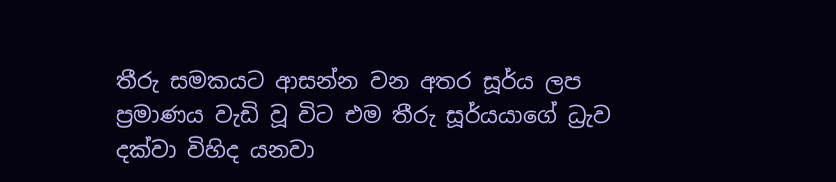තීරු සමකයට ආසන්න වන අතර සූර්ය ලප ප්‍රමාණය වැඩි වූ විට එම තීරු සූර්යයාගේ ධ්‍රැව දක්වා විහිද යනවා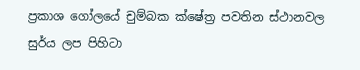ප්‍රකාශ ගෝලයේ චුම්බක ක්ෂේත්‍ර පවතින ස්ථානවල සුර්ය ලප පිහිටා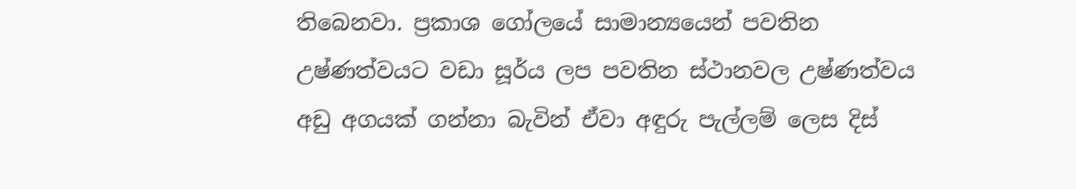තිබෙනවා. ප්‍රකාශ ගෝලයේ සාමාන්‍යයෙන් පවතින උෂ්ණත්වයට වඩා සූර්ය ලප පවතින ස්ථානවල උෂ්ණත්වය අඩු අගයක් ගන්නා බැවින් ඒවා අඳුරු පැල්ලම් ලෙස දිස්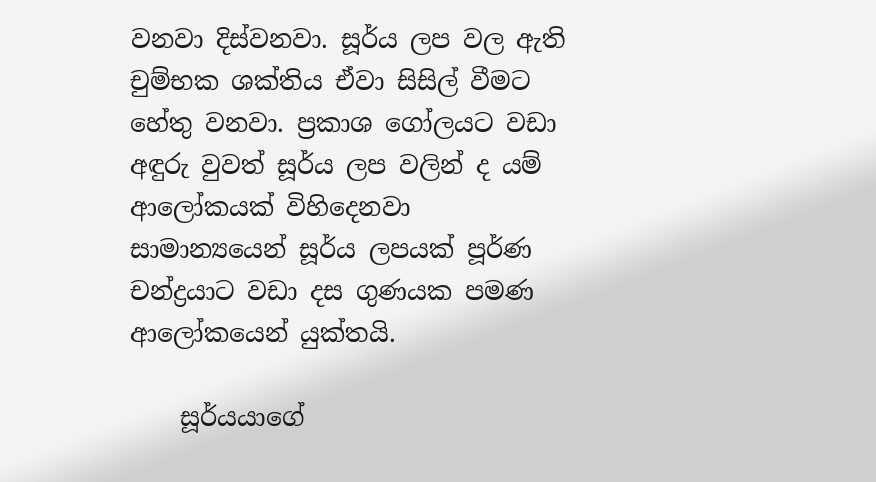වනවා දිස්වනවා. සූර්ය ලප වල ඇති චුම්භක ශක්තිය ඒවා සිසිල් වීමට හේතු වනවා. ප්‍රකාශ ගෝලයට වඩා අඳුරු වුවත් සූර්ය ලප වලින් ද යම් ආලෝකයක් විහිදෙනවා සාමාන්‍යයෙන් සූර්ය ලපයක් පූර්ණ චන්ද්‍රයාට වඩා දස ගුණයක පමණ ආලෝකයෙන් යුක්තයි.

    සූර්යයාගේ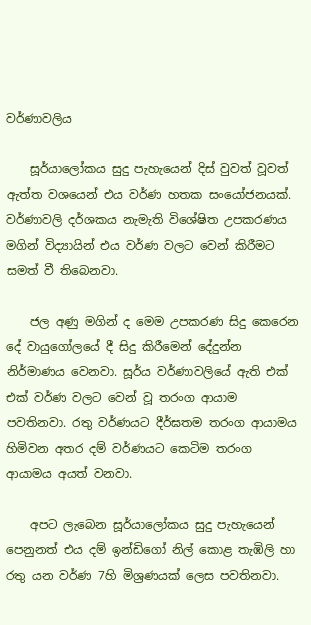වර්ණාවලිය

    සූර්යාලෝකය සුදු පැහැයෙන් දිස් වුවත් වූවත් ඇත්ත වශයෙන් එය වර්ණ හතක සංයෝජනයක්. වර්ණාවලි දර්ශකය නැමැති විශේෂිත උපකරණය මගින් විද්‍යායින් එය වර්ණ වලට වෙන් කිරීමට සමත් වී තිබෙනවා.

    ජල අණු මගින් ද මෙම උපකරණ සිදු කෙරෙන දේ වායුගෝලයේ දී සිදු කිරීමෙන් දේදුන්න නිර්මාණය වෙනවා. සූර්ය වර්ණාවලියේ ඇති එක් එක් වර්ණ වලට වෙන් වූ තරංග ආයාම පවතිනවා. රතු වර්ණයට දීර්ඝතම තරංග ආයාමය හිමිවන අතර දම් වර්ණයට කෙටිම තරංග ආයාමය අයත් වනවා.

    අපට ලැබෙන සූර්යාලෝකය සුදු පැහැයෙන් පෙනුනත් එය දම් ඉන්ඩිගෝ නිල් කොළ තැඹිලි හා රතු යන වර්ණ 7හි මිශ්‍රණයක් ලෙස පවතිනවා.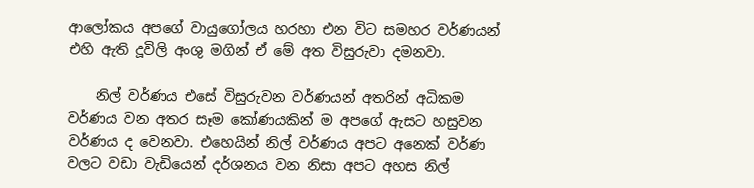ආලෝකය අපගේ වායුගෝලය හරහා එන විට සමහර වර්ණයන් එහි ඇති දූවිලි අංශු මගින් ඒ මේ අත විසුරුවා දමනවා.

    නිල් වර්ණය එසේ විසුරුවන වර්ණයන් අතරින් අධිකම වර්ණය වන අතර සෑම කෝණයකින් ම අපගේ ඇසට හසුවන වර්ණය ද වෙනවා. එහෙයින් නිල් වර්ණය අපට අනෙක් වර්ණ වලට වඩා වැඩියෙන් දර්ශනය වන නිසා අපට අහස නිල්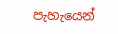පැහැයෙන්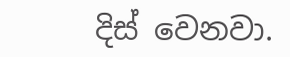දිස් වෙනවා.